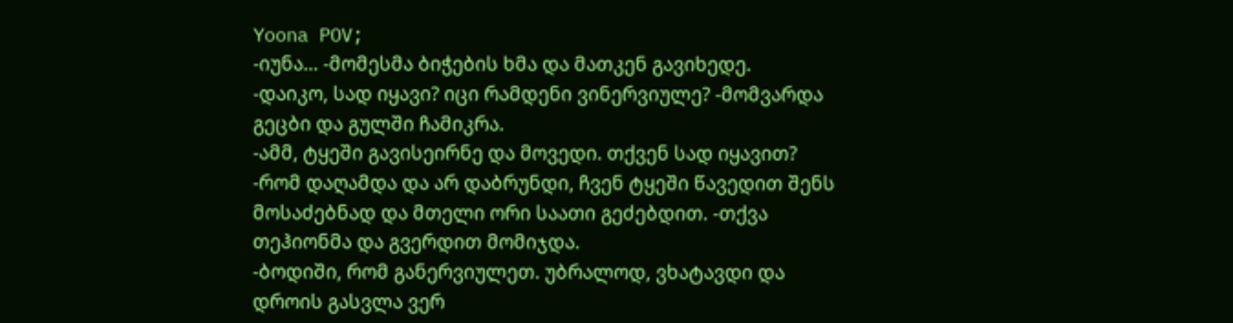Yoona POV;
-იუნა... -მომესმა ბიჭების ხმა და მათკენ გავიხედე.
-დაიკო, სად იყავი? იცი რამდენი ვინერვიულე? -მომვარდა გეცბი და გულში ჩამიკრა.
-ამმ, ტყეში გავისეირნე და მოვედი. თქვენ სად იყავით?
-რომ დაღამდა და არ დაბრუნდი, ჩვენ ტყეში წავედით შენს მოსაძებნად და მთელი ორი საათი გეძებდით. -თქვა თეჰიონმა და გვერდით მომიჯდა.
-ბოდიში, რომ განერვიულეთ. უბრალოდ, ვხატავდი და დროის გასვლა ვერ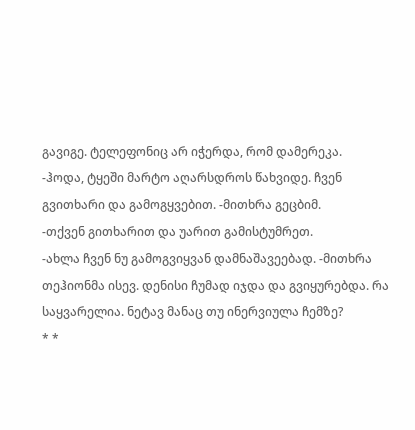გავიგე. ტელეფონიც არ იჭერდა, რომ დამერეკა.
-ჰოდა, ტყეში მარტო აღარსდროს წახვიდე. ჩვენ გვითხარი და გამოგყვებით. -მითხრა გეცბიმ.
-თქვენ გითხარით და უარით გამისტუმრეთ.
-ახლა ჩვენ ნუ გამოგვიყვან დამნაშავეებად. -მითხრა თეჰიონმა ისევ. დენისი ჩუმად იჯდა და გვიყურებდა. რა საყვარელია. ნეტავ მანაც თუ ინერვიულა ჩემზე?
* *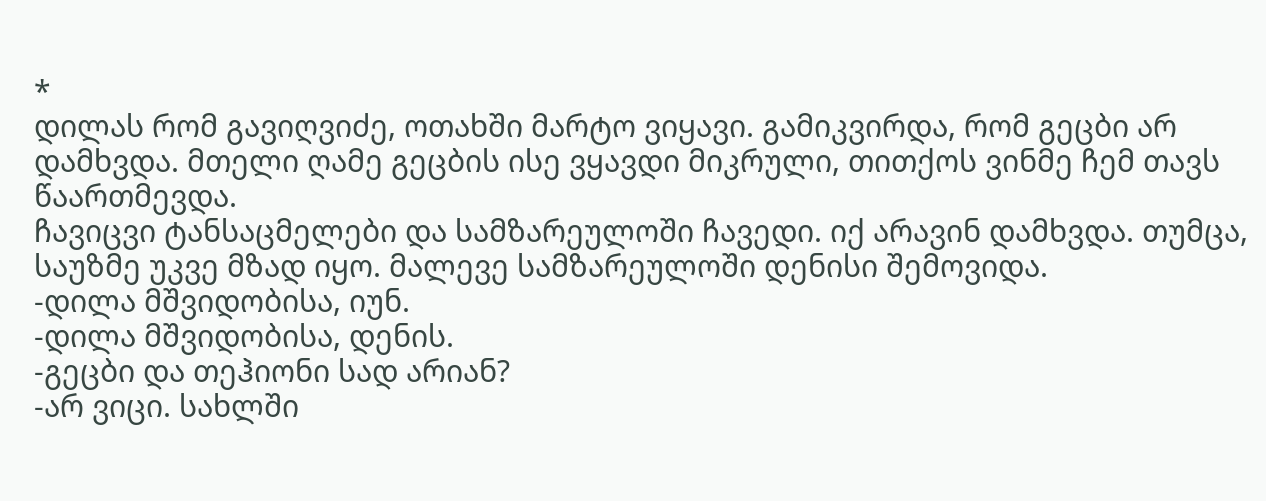*
დილას რომ გავიღვიძე, ოთახში მარტო ვიყავი. გამიკვირდა, რომ გეცბი არ დამხვდა. მთელი ღამე გეცბის ისე ვყავდი მიკრული, თითქოს ვინმე ჩემ თავს წაართმევდა.
ჩავიცვი ტანსაცმელები და სამზარეულოში ჩავედი. იქ არავინ დამხვდა. თუმცა, საუზმე უკვე მზად იყო. მალევე სამზარეულოში დენისი შემოვიდა.
-დილა მშვიდობისა, იუნ.
-დილა მშვიდობისა, დენის.
-გეცბი და თეჰიონი სად არიან?
-არ ვიცი. სახლში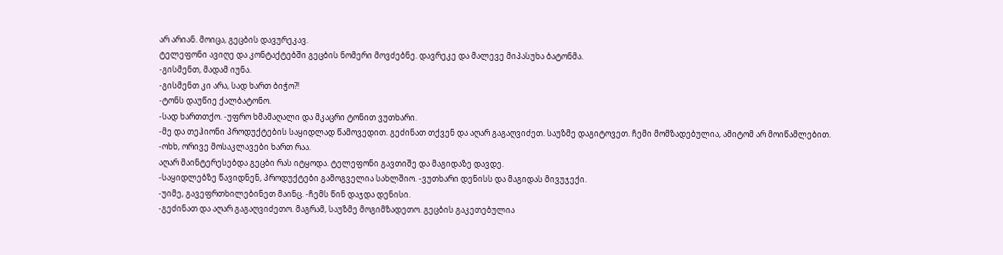არ არიან. მოიცა, გეცბის დავურეკავ.
ტელეფონი ავიღე და კონტაქტებში გეცბის ნომერი მოვძებნე. დავრეკე და მალევე მიპასუხა ბატონმა.
-გისმენთ, მადამ იუნა.
-გისმენთ კი არა, სად ხართ ბიჭო?!
-ტონს დაუწიე ქალბატონო.
-სად ხართთქო. -უფრო ხმამაღალი და მკაცრი ტონით ვუთხარი.
-მე და თეჰიონი პროდუქტების საყიდლად წამოვედით. გეძინათ თქვენ და აღარ გაგაღვიძეთ. საუზმე დაგიტოვეთ. ჩემი მომზადებულია, ამიტომ არ მოიწამლებით.
-ოხხ, ორივე მოსაკლავები ხართ რაა.
აღარ მაინტერესებდა გეცბი რას იტყოდა. ტელეფონი გავთიშე და მაგიდაზე დავდე.
-საყიდლებზე წავიდნენ, პროდუქტები გამოგველია სახლშიო. -ვუთხარი დენისს და მაგიდას მივუჯექი.
-უიმე, გავეფრთხილებინეთ მაინც. -ჩემს წინ დაჯდა დენისი.
-გეძინათ და აღარ გაგაღვიძეთო. მაგრამ, საუზმე მოგიმზადეთო. გეცბის გაკეთებულია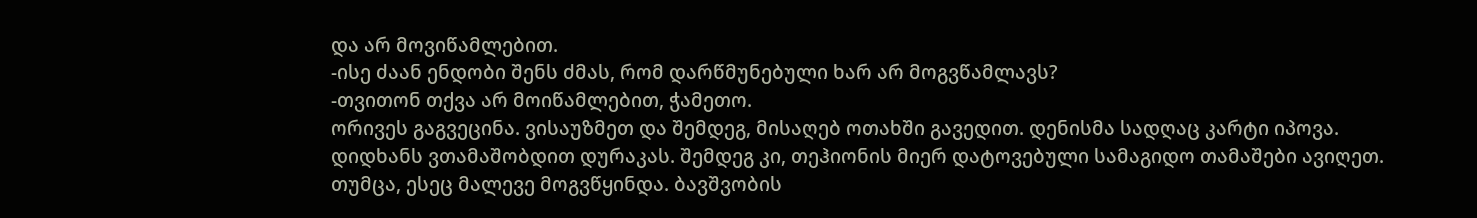და არ მოვიწამლებით.
-ისე ძაან ენდობი შენს ძმას, რომ დარწმუნებული ხარ არ მოგვწამლავს?
-თვითონ თქვა არ მოიწამლებით, ჭამეთო.
ორივეს გაგვეცინა. ვისაუზმეთ და შემდეგ, მისაღებ ოთახში გავედით. დენისმა სადღაც კარტი იპოვა. დიდხანს ვთამაშობდით დურაკას. შემდეგ კი, თეჰიონის მიერ დატოვებული სამაგიდო თამაშები ავიღეთ. თუმცა, ესეც მალევე მოგვწყინდა. ბავშვობის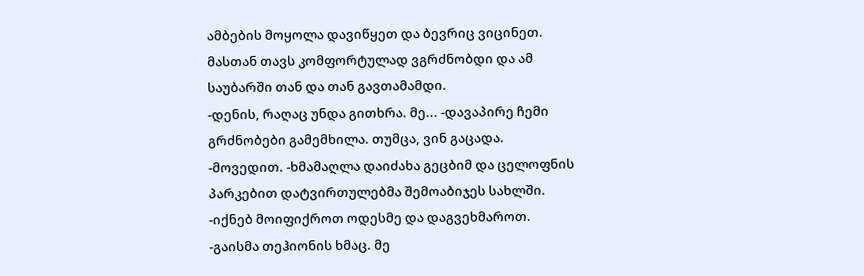ამბების მოყოლა დავიწყეთ და ბევრიც ვიცინეთ. მასთან თავს კომფორტულად ვგრძნობდი და ამ საუბარში თან და თან გავთამამდი.
-დენის, რაღაც უნდა გითხრა. მე... -დავაპირე ჩემი გრძნობები გამემხილა. თუმცა, ვინ გაცადა.
-მოვედით. -ხმამაღლა დაიძახა გეცბიმ და ცელოფნის პარკებით დატვირთულებმა შემოაბიჯეს სახლში.
-იქნებ მოიფიქროთ ოდესმე და დაგვეხმაროთ. -გაისმა თეჰიონის ხმაც. მე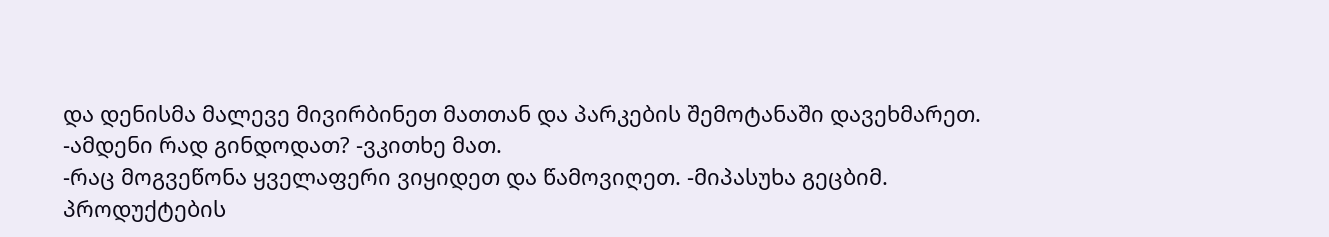და დენისმა მალევე მივირბინეთ მათთან და პარკების შემოტანაში დავეხმარეთ.
-ამდენი რად გინდოდათ? -ვკითხე მათ.
-რაც მოგვეწონა ყველაფერი ვიყიდეთ და წამოვიღეთ. -მიპასუხა გეცბიმ.
პროდუქტების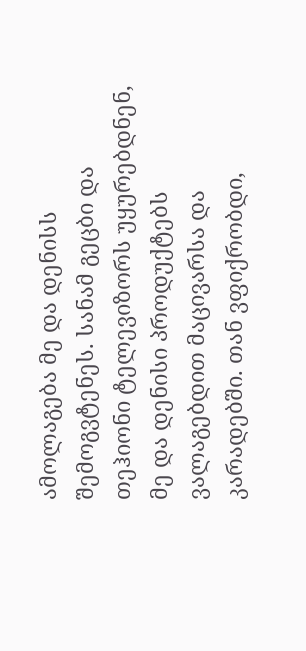ამოლაგება მე და დენისს შემოგვტენეს. სანამ გეცბი და თეჰიონი ტელევიზორს უყურებდნენ, მე და დენისი პროდუქტებს ვალაგებდით მაცივარსა და კარადებში. თან ვფიქრობდი,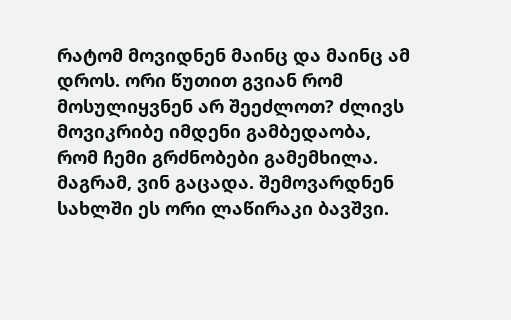რატომ მოვიდნენ მაინც და მაინც ამ დროს. ორი წუთით გვიან რომ მოსულიყვნენ არ შეეძლოთ? ძლივს მოვიკრიბე იმდენი გამბედაობა, რომ ჩემი გრძნობები გამემხილა. მაგრამ, ვინ გაცადა. შემოვარდნენ სახლში ეს ორი ლაწირაკი ბავშვი.